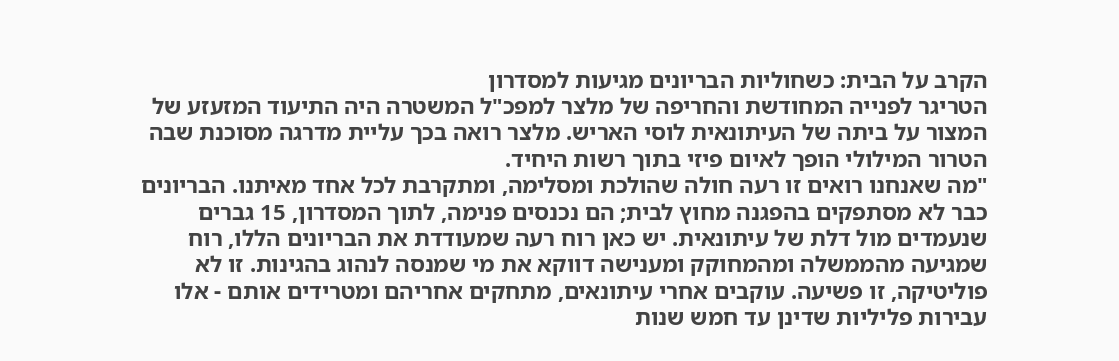הקרב על הבית: כשחוליות הבריונים מגיעות למסדרון
הטריגר לפנייה המחודשת והחריפה של מלצר למפכ"ל המשטרה היה התיעוד המזעזע של המצור על ביתה של העיתונאית לוסי האריש. מלצר רואה בכך עליית מדרגה מסוכנת שבה הטרור המילולי הופך לאיום פיזי בתוך רשות היחיד.
"מה שאנחנו רואים זו רעה חולה שהולכת ומסלימה, ומתקרבת לכל אחד מאיתנו. הבריונים כבר לא מסתפקים בהפגנה מחוץ לבית; הם נכנסים פנימה, לתוך המסדרון, 15 גברים שנעמדים מול דלת של עיתונאית. יש כאן רוח רעה שמעודדת את הבריונים הללו, רוח שמגיעה מהממשלה ומהמחוקק ומענישה דווקא את מי שמנסה לנהוג בהגינות. זו לא פוליטיקה, זו פשיעה. עוקבים אחרי עיתונאים, מתחקים אחריהם ומטרידים אותם - אלו עבירות פליליות שדינן עד חמש שנות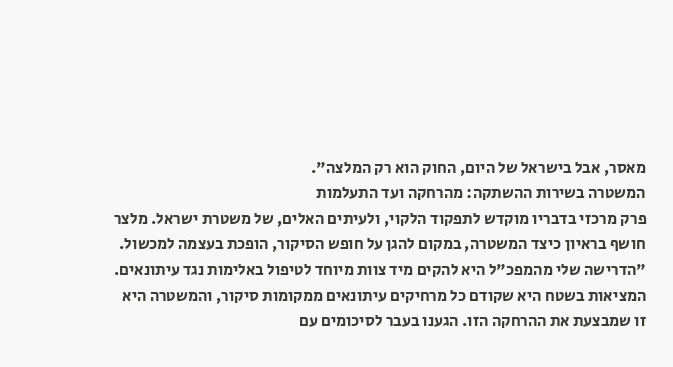מאסר, אבל בישראל של היום, החוק הוא רק המלצה".
המשטרה בשירות ההשתקה: מהרחקה ועד התעלמות
פרק מרכזי בדבריו מוקדש לתפקוד הלקוי, ולעיתים האלים, של משטרת ישראל. מלצר חושף בראיון כיצד המשטרה, במקום להגן על חופש הסיקור, הופכת בעצמה למכשול. "הדרישה שלי מהמפכ"ל היא להקים מיד צוות מיוחד לטיפול באלימות נגד עיתונאים. המציאות בשטח היא שקודם כל מרחיקים עיתונאים ממקומות סיקור, והמשטרה היא זו שמבצעת את ההרחקה הזו. הגענו בעבר לסיכומים עם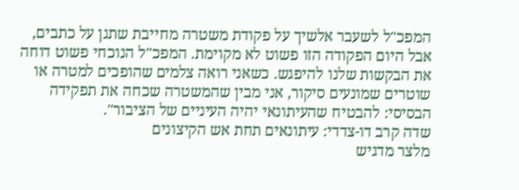המפכ"ל לשעבר אלשיך על פקודת משטרה מחייבת שתגן על כתבים, אבל היום הפקודה הזו פשוט לא מקוימת. המפכ"ל הנוכחי פשוט דוחה את הבקשות שלנו להיפגש. כשאני רואה צלמים שהופכים למטרה או שוטרים שמונעים סיקור, אני מבין שהמשטרה שכחה את תפקידה הבסיסי: להבטיח שהעיתונאי יהיה העיניים של הציבור".
שדה קרב דו-צדדי: עיתונאים תחת אש הקיצונים
מלצר מדגיש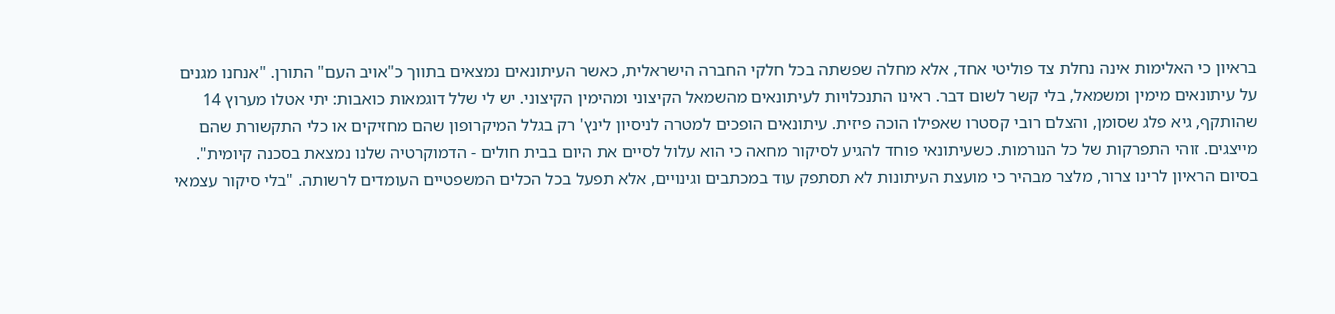בראיון כי האלימות אינה נחלת צד פוליטי אחד, אלא מחלה שפשתה בכל חלקי החברה הישראלית, כאשר העיתונאים נמצאים בתווך כ"אויב העם" התורן. "אנחנו מגנים על עיתונאים מימין ומשמאל, בלי קשר לשום דבר. ראינו התנכלויות לעיתונאים מהשמאל הקיצוני ומהימין הקיצוני. יש לי שלל דוגמאות כואבות: יתי אטלו מערוץ 14 שהותקף, גיא פלג שסומן, והצלם רובי קסטרו שאפילו הוכה פיזית. עיתונאים הופכים למטרה לניסיון לינץ' רק בגלל המיקרופון שהם מחזיקים או כלי התקשורת שהם מייצגים. זוהי התפרקות של כל הנורמות. כשעיתונאי פוחד להגיע לסיקור מחאה כי הוא עלול לסיים את היום בבית חולים - הדמוקרטיה שלנו נמצאת בסכנה קיומית".
בסיום הראיון לרינו צרור, מלצר מבהיר כי מועצת העיתונות לא תסתפק עוד במכתבים וגינויים, אלא תפעל בכל הכלים המשפטיים העומדים לרשותה. "בלי סיקור עצמאי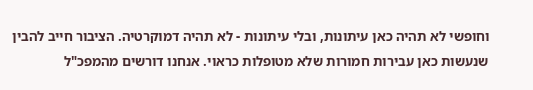וחופשי לא תהיה כאן עיתונות, ובלי עיתונות - לא תהיה דמוקרטיה. הציבור חייב להבין שנעשות כאן עבירות חמורות שלא מטופלות כראוי. אנחנו דורשים מהמפכ"ל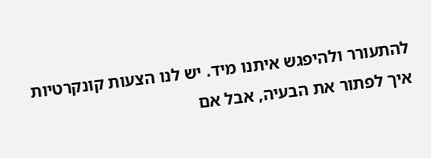להתעורר ולהיפגש איתנו מיד. יש לנו הצעות קונקרטיות איך לפתור את הבעיה, אבל אם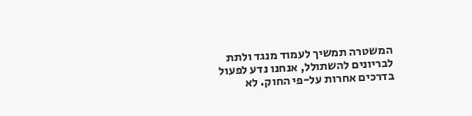המשטרה תמשיך לעמוד מנגד ולתת לבריונים להשתולל, אנחנו נדע לפעול בדרכים אחרות על-פי החוק. לא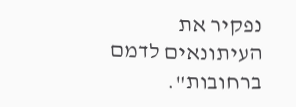נפקיר את העיתונאים לדמם ברחובות".